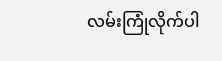လမ်းကြုံလိုက်ပါ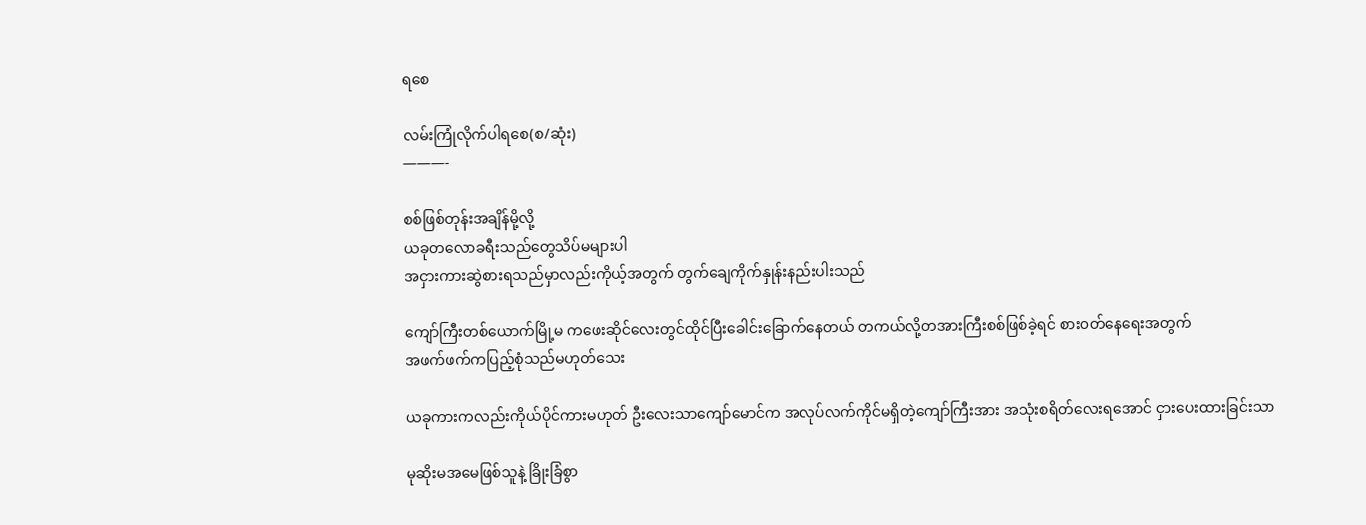ရစေ

လမ်းကြုံလိုက်ပါရစေ(စ/ဆုံး)
———-

စစ်ဖြစ်တုန်းအချိန်မို့လို့
ယခုတလောခရီးသည်တွေသိပ်မများပါ
အငှားကားဆွဲစားရသည်မှာလည်းကိုယ့်အတွက် တွက်ချေကိုက်နှုန်းနည်းပါးသည်

ကျော်ကြီးတစ်ယောက်မြို့မ ကဖေးဆိုင်လေးတွင်ထိုင်ပြီးခေါင်းခြောက်နေတယ် တကယ်လို့တအားကြီးစစ်ဖြစ်ခဲ့ရင် စား၀တ်နေရေးအတွက်
အဖက်ဖက်ကပြည့်စုံသည်မဟုတ်သေး

ယခုကားကလည်းကိုယ်ပိုင်ကားမဟုတ် ဦးလေးသာကျော်မောင်က အလုပ်လက်ကိုင်မရှိတဲ့ကျော်ကြီးအား အသုံးစရိတ်လေးရအောင် ငှားပေးထားခြင်းသာ

မုဆိုးမအမေဖြစ်သူနဲ့ ခြိုးခြံစွာ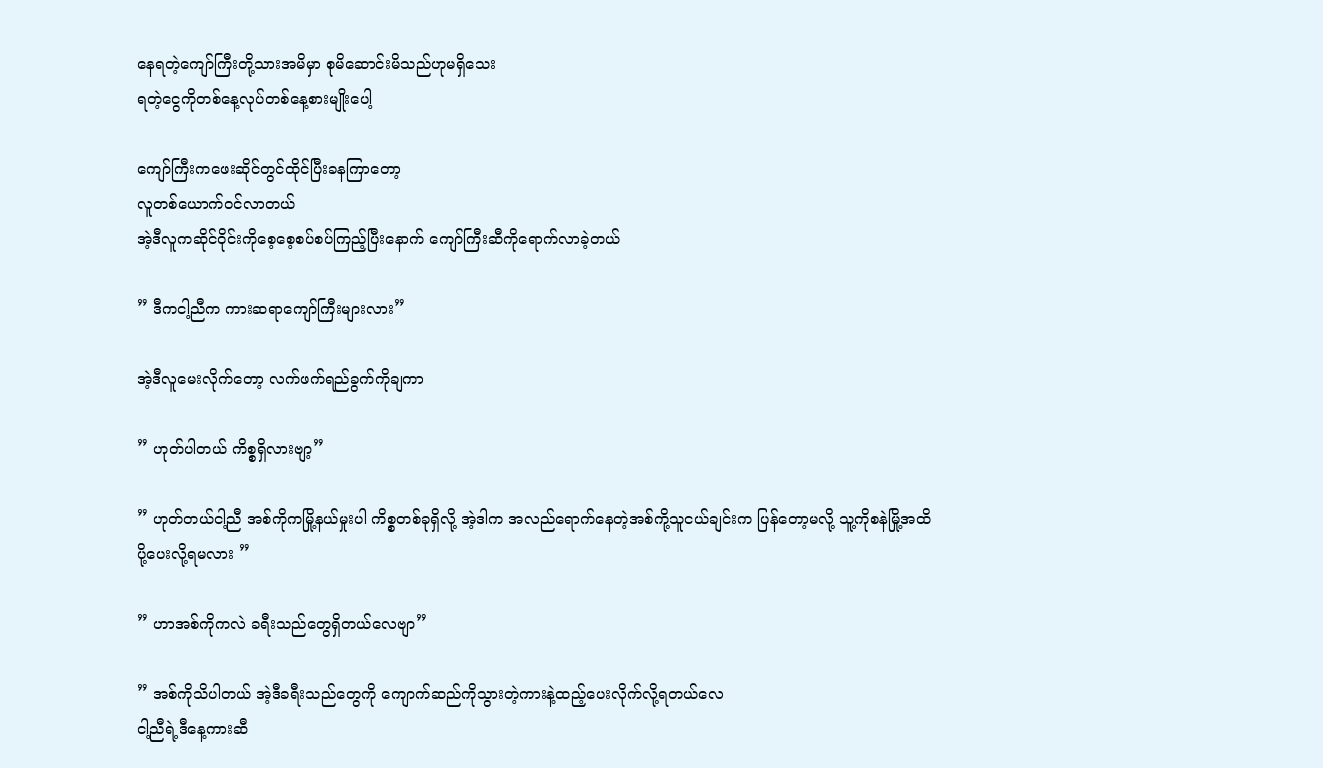နေရတဲ့ကျော်ကြီးတို့သားအမိမှာ စုမိဆောင်းမိသည်ဟုမရှိသေး
ရတဲ့ငွေကိုတစ်နေ့လုပ်တစ်နေ့စားမျိုးပေါ့

ကျော်ကြီးကဖေးဆိုင်တွင်ထိုင်ပြီးခနကြာတော့
လူတစ်ယောက်၀င်လာတယ်
အဲ့ဒီလူကဆိုင်၀ိုင်းကိုစေ့စေ့စပ်စပ်ကြည့်ပြီးနောက် ကျော်ကြီးဆီကိုရောက်လာခဲ့တယ်

” ဒီကငါ့ညီက ကားဆရာကျော်ကြီးများလား”

အဲ့ဒီလူမေးလိုက်တော့ လက်ဖက်ရည်ခွက်ကိုချကာ

” ဟုတ်ပါတယ် ကိစ္စရှိလားဗျာ့”

” ဟုတ်တယ်ငါ့ညီ အစ်ကိုကမြို့နယ်မှုးပါ ကိစ္စတစ်ခုရှိလို့ အဲ့ဒါက အလည်ရောက်နေတဲ့အစ်ကို့သူငယ်ချင်းက ပြန်တော့မလို့ သူ့ကိုစနဲမြို့အထိ
ပို့ပေးလို့ရမလား ”

” ဟာအစ်ကိုကလဲ ခရီးသည်တွေရှိတယ်လေဗျာ”

” အစ်ကိုသိပါတယ် အဲ့ဒီခရီးသည်တွေကို ကျောက်ဆည်ကိုသွားတဲ့ကားနဲ့ထည့်ပေးလိုက်လို့ရတယ်လေ
ငါ့ညီရဲ့ဒီနေ့ကားဆီ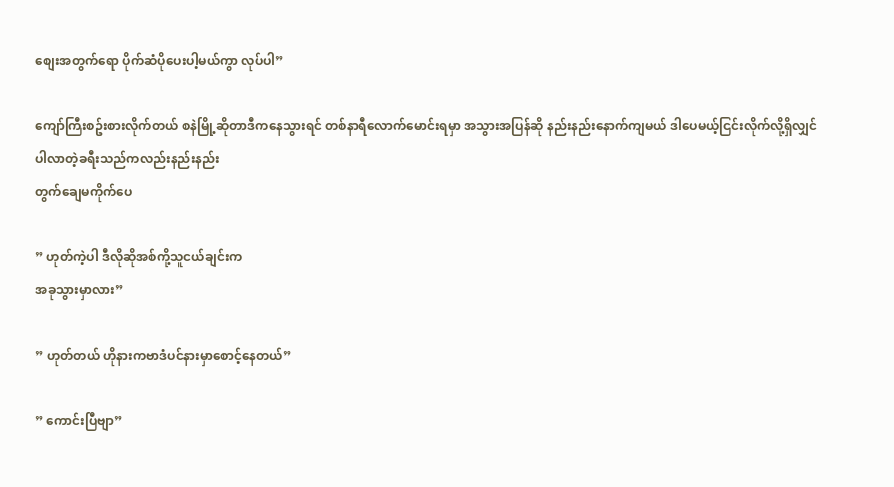စျေးအတွက်ရော ပိုက်ဆံပိုပေးပါ့မယ်ကွာ လုပ်ပါ”

ကျော်ကြီးစဥ်းစားလိုက်တယ် စနဲမြို့ဆိုတာဒီကနေသွားရင် တစ်နာရီလောက်မောင်းရမှာ အသွားအပြန်ဆို နည်းနည်းနောက်ကျမယ် ဒါပေမယ့်ငြင်းလိုက်လို့ရှိလျှင် ပါလာတဲ့ခရီးသည်ကလည်းနည်းနည်း
တွက်ချေမကိုက်ပေ

” ဟုတ်ကဲ့ပါ ဒီလိုဆိုအစ်ကို့သူငယ်ချင်းက
အခုသွားမှာလား”

” ဟုတ်တယ် ဟိုနားကဗာဒံပင်နားမှာစောင့်နေတယ်”

” ကောင်းပြီဗျာ”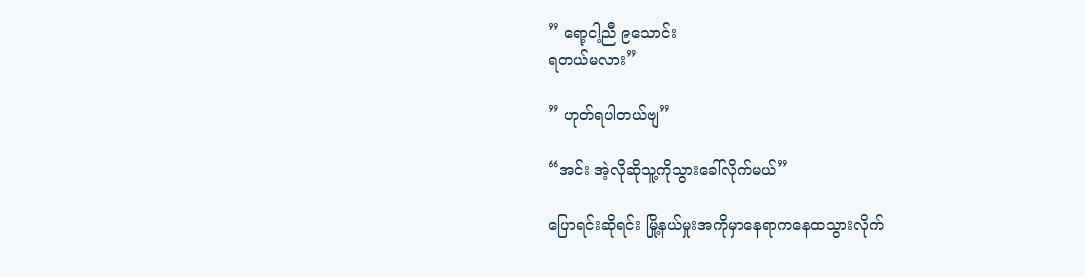” ရော့ငါ့ညီ ၉သောင်း
ရတယ်မလား”

” ဟုတ်ရပါတယ်ဗျ”

“အင်း အဲ့လိုဆိုသူ့ကိုသွားခေါ်လိုက်မယ်”

ပြောရင်းဆိုရင်း မြို့နယ်မှုးအကိုမှာနေရာကနေထသွားလိုက်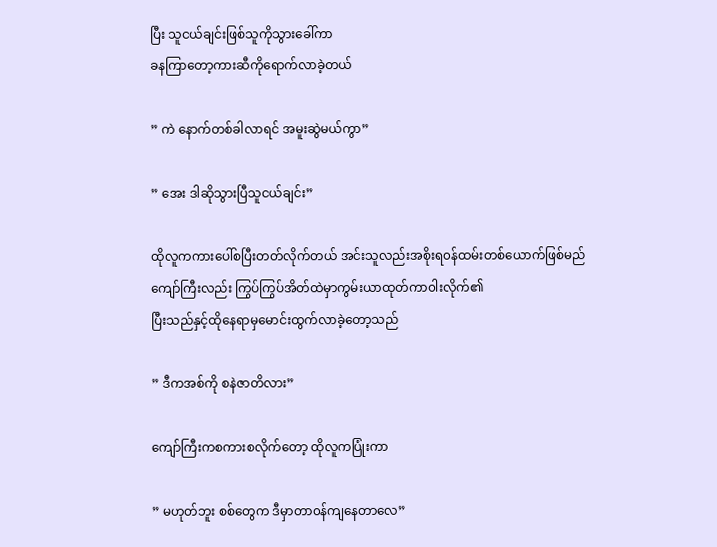ပြီး သူငယ်ချင်းဖြစ်သူကိုသွားခေါ်ကာ
ခနကြာတော့ကားဆီကိုရောက်လာခဲ့တယ်

” ကဲ နောက်တစ်ခါလာရင် အမူးဆွဲမယ်ကွာ”

” အေး ဒါဆိုသွားပြီသူငယ်ချင်း”

ထိုလူကကားပေါ်စပြီးတတ်လိုက်တယ် အင်းသူလည်းအစိုးရ၀န်ထမ်းတစ်ယောက်ဖြစ်မည်
ကျော်ကြီးလည်း ကြွပ်ကြွပ်အိတ်ထဲမှာကွမ်းယာထုတ်ကာ၀ါးလိုက်၏
ပြီးသည်နှင့်ထိုနေရာမှမောင်းထွက်လာခဲ့တော့သည်

” ဒီကအစ်ကို စနဲဇာတိလား”

ကျော်ကြီးကစကားစလိုက်တော့ ထိုလူကပြုံးကာ

” မဟုတ်ဘူး စစ်တွေက ဒီမှာတာ၀န်ကျနေတာလေ”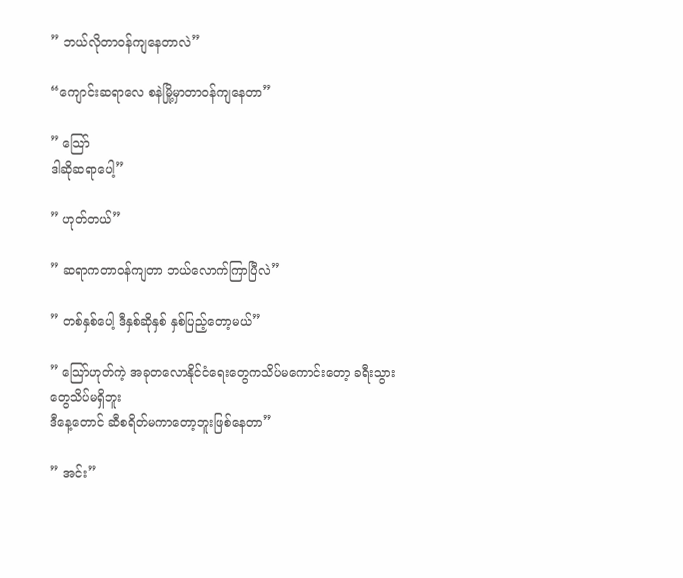” ဘယ်လိုတာ၀န်ကျနေတာလဲ”

“ကျောင်းဆရာလေ စနဲမြို့မှာတာ၀န်ကျနေတာ”

” သြော်
ဒါဆိုဆရာပေါ့”

” ဟုတ်တယ်”

” ဆရာကတာ၀န်ကျတာ ဘယ်လောက်ကြာပြီလဲ”

” တစ်နှစ်ပေါ့ ဒီနှစ်ဆိုနှစ် နှစ်ပြည့်တော့မယ်”

” သြော်ဟုတ်ကဲ့ အခုတလောနိုင်ငံရေးတွေကသိပ်မကောင်းတော့ ခရီးသွားတွေသိပ်မရှိဘူး
ဒီနေ့တောင် ဆီစရိတ်မကာတော့ဘူးဖြစ်နေတာ”

” အင်း”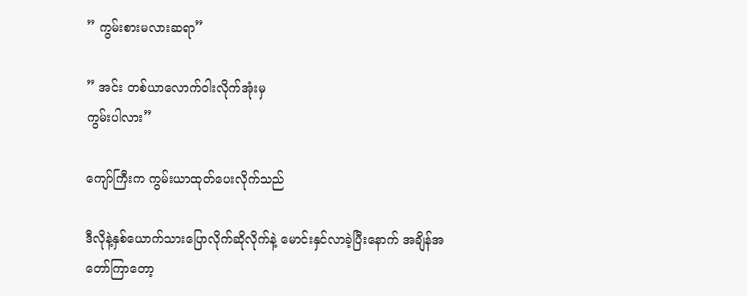” ကွမ်းစားမလားဆရာ”

” အင်း တစ်ယာလောက်၀ါးလိုက်အုံးမှ
ကွမ်းပါလား”

ကျော်ကြီးက ကွမ်းယာထုတ်ပေးလိုက်သည်

ဒီလိုနဲ့နှစ်ယောက်သားပြောလိုက်ဆိုလိုက်နဲ့ မောင်းနှင်လာခဲ့ပြီးနောက် အချိန်အတော်ကြာတော့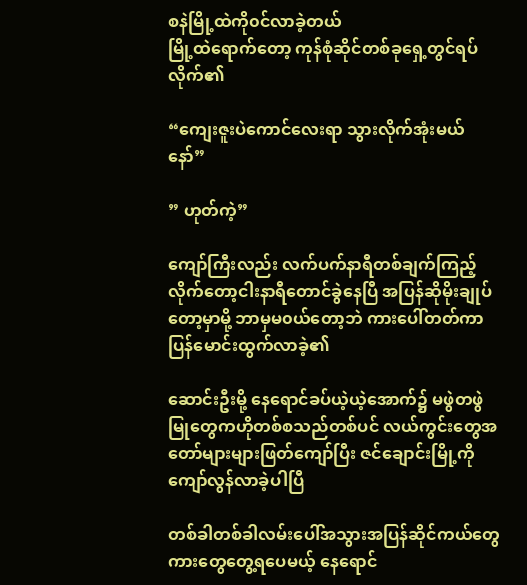စနဲမြို့ထဲကို၀င်လာခဲ့တယ်
မြို့ထဲရောက်တော့ ကုန်စုံဆိုင်တစ်ခုရှေ့တွင်ရပ်လိုက်၏

“ကျေးဇူးပဲကောင်လေးရာ သွားလိုက်အုံးမယ်နော်”

” ဟုတ်ကဲ့”

ကျော်ကြီးလည်း လက်ပက်နာရီတစ်ချက်ကြည့်လိုက်တော့ငါးနာရီတောင်ခွဲနေပြီ အပြန်ဆိုမိုးချုပ်တော့မှာမို့ ဘာမှမ၀ယ်တော့ဘဲ ကားပေါ်တတ်ကာ
ပြန်မောင်းထွက်လာခဲ့၏

ဆောင်းဦးမို့ နေရောင်ခပ်ယဲ့ယဲ့အောက်၌ မဖွဲတဖွဲမြုတွေကဟိုတစ်စသည်တစ်ပင် လယ်ကွင်းတွေအတော်များများဖြတ်ကျော်ပြီး ဇင်ချောင်းမြို့ကိုကျော်လွန်လာခဲ့ပါပြီ

တစ်ခါတစ်ခါလမ်းပေါ်အသွားအပြန်ဆိုင်ကယ်တွေ ကားတွေတွေ့ရပေမယ့် နေရောင်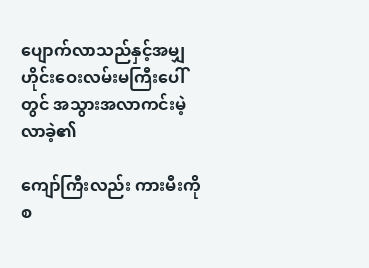ပျောက်လာသည်နှင့်အမျှ ဟိုင်းဝေးလမ်းမကြီးပေါ်တွင် အသွားအလာကင်းမဲ့လာခဲ့၏

ကျော်ကြီးလည်း ကားမီးကိုစ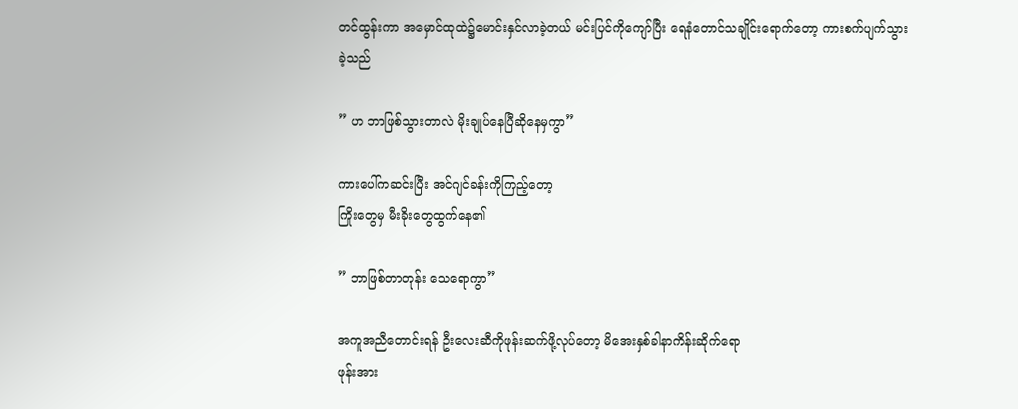တင်ထွန်းကာ အမှောင်ထုထဲ၌မောင်းနှင်လာခဲ့တယ် မင်းပြင်ကိုကျော်ပြီး ရေနံတောင်သချိုင်းရောက်တော့ ကားစက်ပျက်သွားခဲ့သည်

” ဟ ဘာဖြစ်သွားတာလဲ မိုးချုပ်နေပြီဆိုနေမှကွာ”

ကားပေါ်ကဆင်းပြီး အင်ဂျင်ခန်းကိုကြည့်တော့
ကြိုးတွေမှ မီးခိုးတွေထွက်နေ၏

” ဘာဖြစ်တာတုန်း သေရောကွာ”

အကူအညီတောင်းရန် ဦးလေးဆီကိုဖုန်းဆက်ဖို့လုပ်တော့ မိအေးနှစ်ခါနာကိန်းဆိုက်ရော
ဖုန်းအား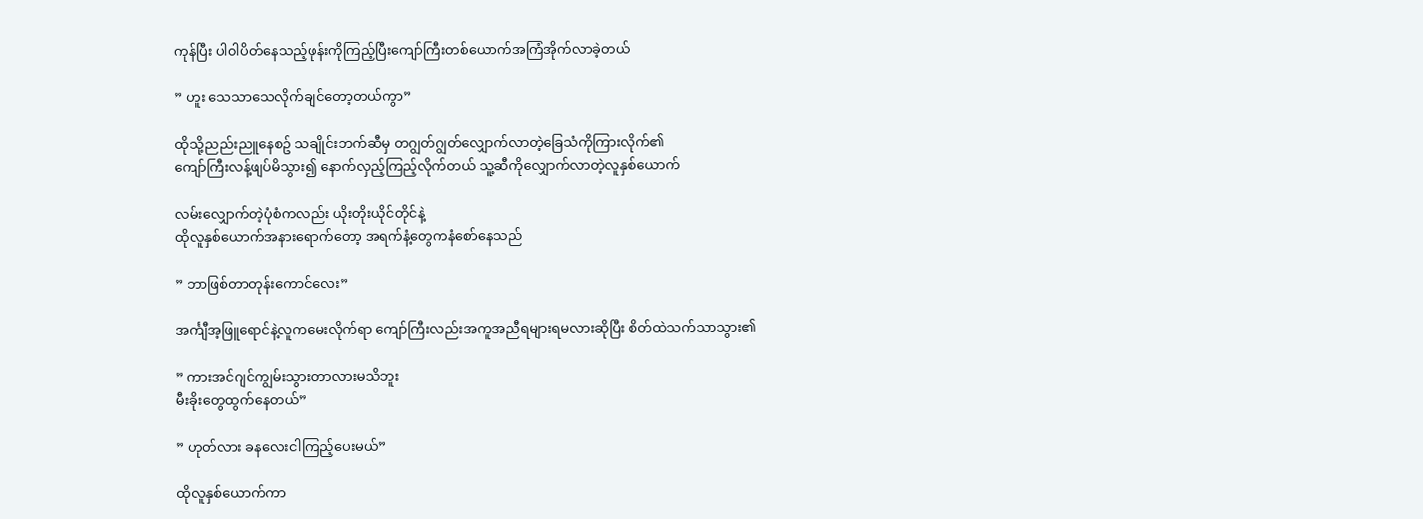ကုန်ပြီး ပါ၀ါပိတ်နေသည့်ဖုန်းကိုကြည့်ပြီးကျော်ကြီးတစ်ယောက်အကြံအိုက်လာခဲ့တယ်

” ဟူး သေသာသေလိုက်ချင်တော့တယ်ကွာ”

ထိုသို့ညည်းညူနေစဥ် သချိုင်းဘက်ဆီမှ တဂျွတ်ဂျွတ်လျှောက်လာတဲ့ခြေသံကိုကြားလိုက်၏
ကျော်ကြီးလန့်ဖျပ်မိသွား၍ နောက်လှည့်ကြည့်လိုက်တယ် သူ့ဆီကိုလျှောက်လာတဲ့လူနှစ်ယောက်

လမ်းလျှောက်တဲ့ပုံစံကလည်း ယိုးတိုးယိုင်တိုင်နဲ့
ထိုလူနှစ်ယောက်အနားရောက်တော့ အရက်နံ့တွေကနံစော်နေသည်

” ဘာဖြစ်တာတုန်းကောင်လေး”

အင်္ကျီအ့ဖြူရောင်နဲ့လူကမေးလိုက်ရာ ကျော်ကြီးလည်းအကူအညီရများရမလားဆိုပြီး စိတ်ထဲသက်သာသွား၏

” ကားအင်ဂျင်ကျွမ်းသွားတာလားမသိဘူး
မီးခိုးတွေထွက်နေတယ်”

” ဟုတ်လား ခနလေးငါကြည့်ပေးမယ်”

ထိုလူနှစ်ယောက်ကာ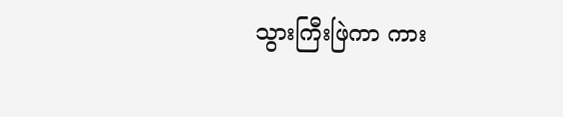သွားကြီးဖြဲကာ ကား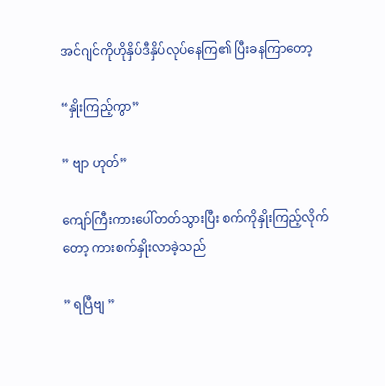အင်ဂျင်ကိုဟိုနှိပ်ဒီနှိပ်လုပ်နေကြ၏ ပြီးခနကြာတော့

“နှိုးကြည့်ကွာ”

” ဗျာ ဟုတ်”

ကျော်ကြီးကားပေါ်တတ်သွားပြီး စက်ကိုနှိုးကြည့်လိုက်တော့ ကားစက်နှိုးလာခဲ့သည်

” ရပြီဗျ ”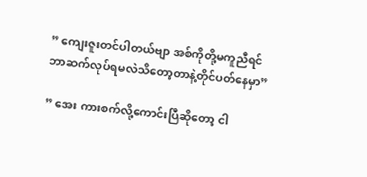” ကျေးဇူးတင်ပါတယ်ဗျာ အစ်ကိုတို့မကူညီရင်
ဘာဆက်လုပ်ရမလဲသိတော့တာနဲ့တိုင်ပတ်နေမှာ”

” အေး ကားစက်လို့ကောင်းပြီဆိုတော့ ငါ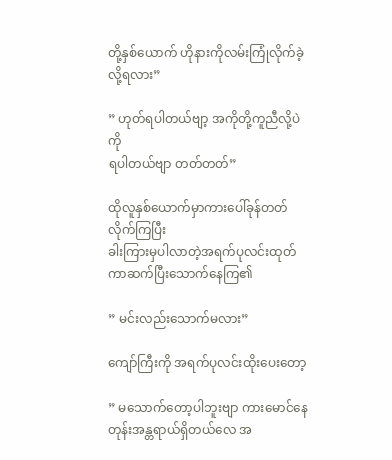တို့နှစ်ယောက် ဟိုနားကိုလမ်းကြုံလိုက်ခဲ့လို့ရလား”

” ဟုတ်ရပါတယ်ဗျာ့ အကိုတို့ကူညီလို့ပဲကို
ရပါတယ်ဗျာ တတ်တတ်”

ထိုလူနှစ်ယောက်မှာကားပေါ်ခုန်တတ်လိုက်ကြပြီး
ခါးကြားမှပါလာတဲ့အရက်ပုလင်းထုတ်ကာဆက်ပြီးသောက်နေကြ၏

” မင်းလည်းသောက်မလား”

ကျော်ကြီးကို အရက်ပုလင်းထိုးပေးတော့

” မသောက်တော့ပါဘူးဗျာ ကားမောင်နေတုန်းအန္တရာယ်ရှိတယ်လေ အ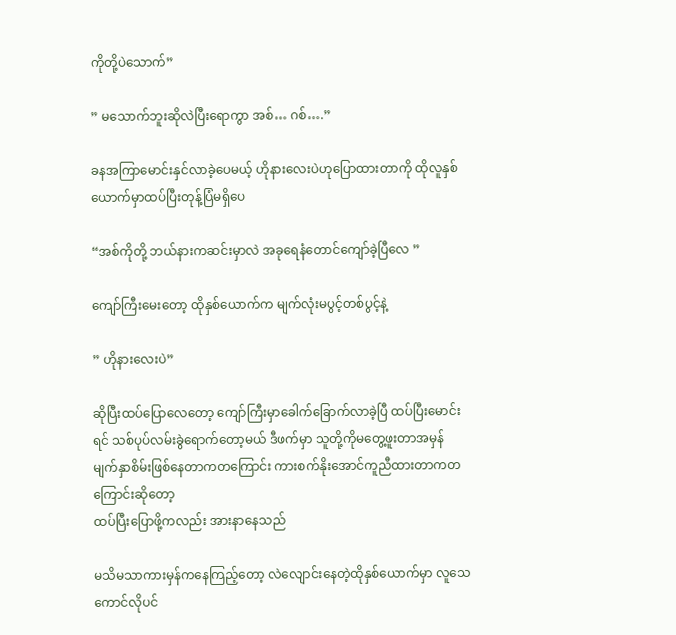ကိုတို့ပဲသောက်”

” မသောက်ဘူးဆိုလဲပြီးရောကွာ အစ်… ဂစ်….”

ခနအကြာမောင်းနှင်လာခဲ့ပေမယ့် ဟိုနားလေးပဲဟုပြောထားတာကို ထိုလူနှစ်ယောက်မှာထပ်ပြီးတုန့်ပြံမရှိပေ

“အစ်ကိုတို့ ဘယ်နားကဆင်းမှာလဲ အခုရေနံတောင်ကျော်ခဲ့ပြီလေ ”

ကျော်ကြီးမေးတော့ ထိုနှစ်ယောက်က မျက်လုံးမပွင့်တစ်ပွင့်နဲ့

” ဟိုနားလေးပဲ”

ဆိုပြီးထပ်ပြောလေတော့ ကျော်ကြီးမှာခေါက်ခြောက်လာခဲ့ပြီ ထပ်ပြီးမောင်းရင် သစ်ပုပ်လမ်းခွဲရောက်တော့မယ် ဒီဖက်မှာ သူတို့ကိုမတွေ့ဖူးတာအမှန် မျက်နှာစိမ်းဖြစ်နေတာကတကြောင်း ကားစက်နိုးအောင်ကူညီထားတာကတကြောင်းဆိုတော့
ထပ်ပြီးပြောဖို့ကလည်း အားနာနေသည်

မသိမသာကားမှန်ကနေကြည့်တော့ လဲလျောင်းနေတဲ့ထိုနှစ်ယောက်မှာ လူသေကောင်လိုပင်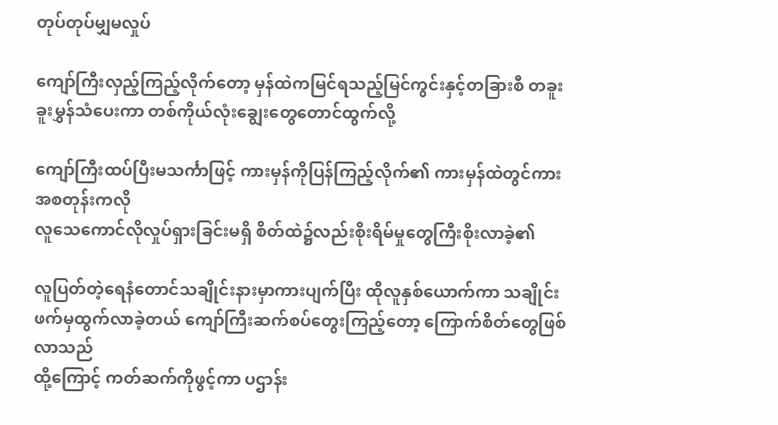တုပ်တုပ်မျှမလှုပ်

ကျော်ကြီးလှည့်ကြည့်လိုက်တော့ မှန်ထဲကမြင်ရသည့်မြင်ကွင်းနှင့်တခြားစီ တခူးခူးမွှန်သံပေးကာ တစ်ကိုယ်လုံးချွေးတွေတောင်ထွက်လို့

ကျော်ကြီးထပ်ပြီးမသင်္ကာဖြင့် ကားမှန်ကိုပြန်ကြည့်လိုက်၏ ကားမှန်ထဲတွင်ကား အစတုန်းကလို
လူသေကောင်လိုလှုပ်ရှားခြင်းမရှိ စိတ်ထဲ၌လည်းစိုးရိမ်မှုတွေကြီးစိုးလာခဲ့၏

လူပြတ်တဲ့ရေနံတောင်သချိုင်းနားမှာကားပျက်ပြီး ထိုလူနှစ်ယောက်ကာ သချိုင်းဖက်မှထွက်လာခဲ့တယ် ကျော်ကြီးဆက်စပ်တွေးကြည့်တော့ ကြောက်စိတ်တွေဖြစ်လာသည်
ထို့ကြောင့် ကတ်ဆက်ကိုဖွင့်ကာ ပဌာန်း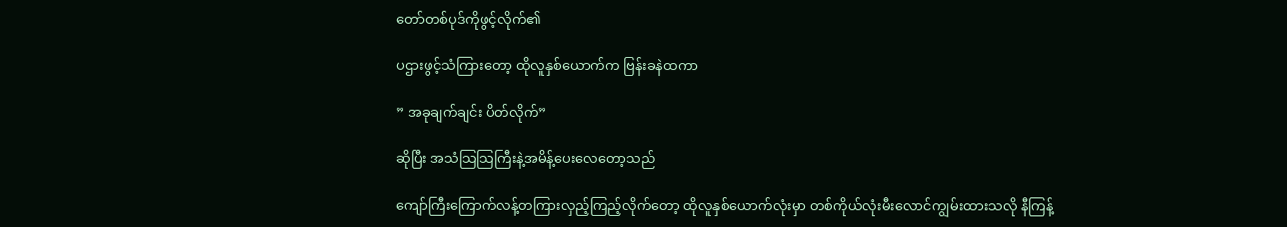တော်တစ်ပုဒ်ကိုဖွင့်လိုက်၏

ပဌားဖွင့်သံကြားတော့ ထိုလူနှစ်ယောက်က ဗြန်းခနဲထကာ

” အခုချက်ချင်း ပိတ်လိုက်”

ဆိုပြီး အသံသြသြကြီးနဲ့အမိန့်ပေးလေတော့သည်

ကျော်ကြီးကြောက်လန့်တကြားလှည့်ကြည့်လိုက်တော့ ထိုလူနှစ်ယောက်လုံးမှာ တစ်ကိုယ်လုံးမီးလောင်ကျွမ်းထားသလို နီကြန့်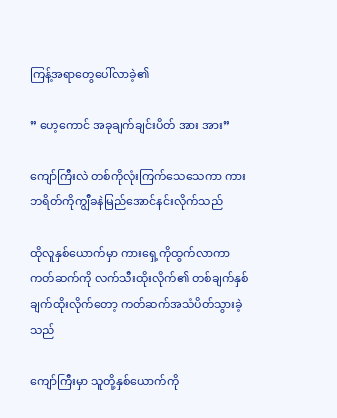ကြန့်အရာတွေပေါ်လာခဲ့၏

” ဟေ့ကောင် အခုချက်ချင်းပိတ် အား အား”

ကျော်ကြီးလဲ တစ်ကိုလုံးကြက်သေသေကာ ကားဘရိတ်ကိုကျွီခနဲမြည်အောင်နင်းလိုက်သည်

ထိုလူနှစ်ယောက်မှာ ကားရှေ့ကိုထွက်လာကာ ကတ်ဆက်ကို လက်သီးထိုးလိုက်၏ တစ်ချက်နှစ်ချက်ထိုးလိုက်တော့ ကတ်ဆက်အသံပိတ်သွားခဲ့သည်

ကျော်ကြီးမှာ သူတို့နှစ်ယောက်ကို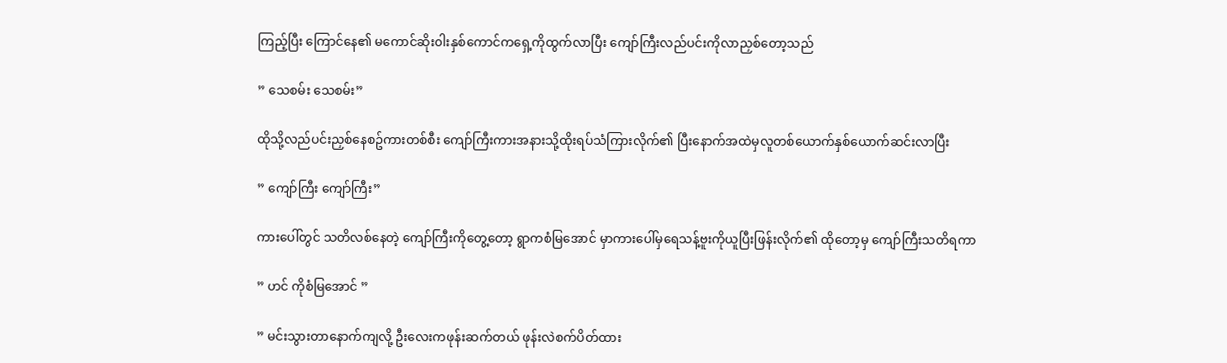ကြည့်ပြီး ကြောင်နေ၏ မကောင်ဆိုး၀ါးနှစ်ကောင်ကရှေ့ကိုထွက်လာပြီး ကျော်ကြီးလည်ပင်းကိုလာညှစ်တော့သည်

” သေစမ်း သေစမ်း”

ထိုသို့လည်ပင်းညှစ်နေစဥ်ကားတစ်စီး ကျော်ကြီးကားအနားသို့ထိုးရပ်သံကြားလိုက်၏ ပြီးနောက်အထဲမှလူတစ်ယောက်နှစ်ယောက်ဆင်းလာပြီး

” ကျော်ကြီး ကျော်ကြီး”

ကားပေါ်တွင် သတိလစ်နေတဲ့ ကျော်ကြီးကိုတွေ့တော့ ရွာကစံမြအောင် မှာကားပေါ်မှရေသန့်ဗူးကိုယူပြီးဖြန်းလိုက်၏ ထိုတော့မှ ကျော်ကြီးသတိရကာ

” ဟင် ကိုစံမြအောင် ”

” မင်းသွားတာနောက်ကျလို့ ဦးလေးကဖုန်းဆက်တယ် ဖုန်းလဲစက်ပိတ်ထား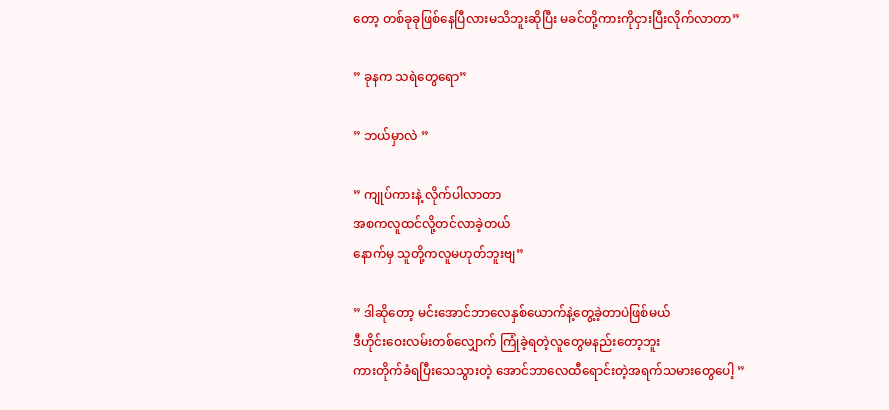တော့ တစ်ခုခုဖြစ်နေပြီလားမသိဘူးဆိုပြီး မခင်တို့ကားကိုငှားပြီးလိုက်လာတာ”

” ခုနက သရဲတွေရော”

” ဘယ်မှာလဲ ”

” ကျုပ်ကားနဲ့ လိုက်ပါလာတာ
အစကလူထင်လို့တင်လာခဲ့တယ်
နောက်မှ သူတို့ကလူမဟုတ်ဘူးဗျ”

” ဒါဆိုတော့ မင်းအောင်ဘာလေနှစ်ယောက်နဲ့တွေ့ခဲ့တာပဲဖြစ်မယ်
ဒီဟိုင်းဝေးလမ်းတစ်လျှောက် ကြုံခဲ့ရတဲ့လူတွေမနည်းတော့ဘူး
ကားတိုက်ခံရပြီးသေသွားတဲ့ အောင်ဘာလေထီရောင်းတဲ့အရက်သမားတွေပေါ့ ”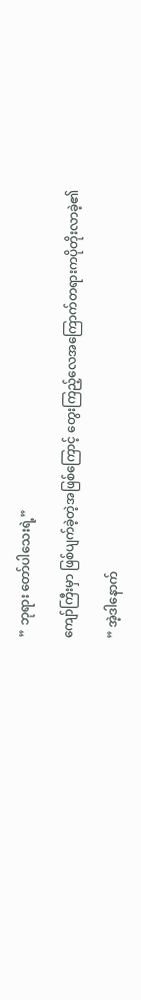” ဘုရား တော်ပါသေးရဲ့”

ကျော်ကြီးမှာ ဖြစ်ပျက်ခဲ့တဲ့အဖြစ်ကြောင့် တွေးကြည့်လေအကြောက်တရားကပိုတိုးလာခဲ့၏

” အဲ့ဒါနောက်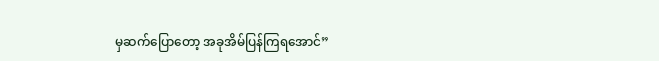မှဆက်ပြောတော့ အခုအိမ်ပြန်ကြရအောင်”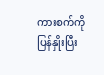ကားစက်ကိုပြန်နှိုးပြီး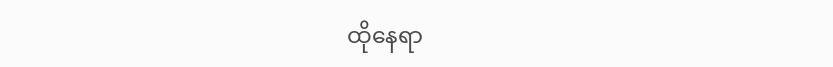ထိုနေရာ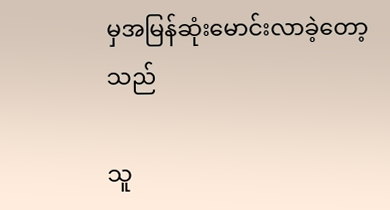မှအမြန်ဆုံးမောင်းလာခဲ့တော့သည်

သူ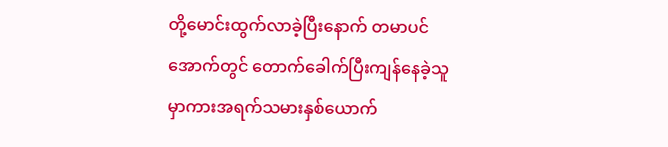တို့မောင်းထွက်လာခဲ့ပြီးနောက် တမာပင်အောက်တွင် တောက်ခေါက်ပြီးကျန်နေခဲ့သူမှာကားအရက်သမားနှစ်ယောက်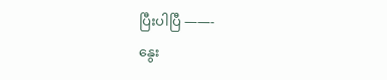ပြီးပါပြီ ——-
နွေး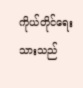ကိုယ်တိုင်ရေးသားသည်